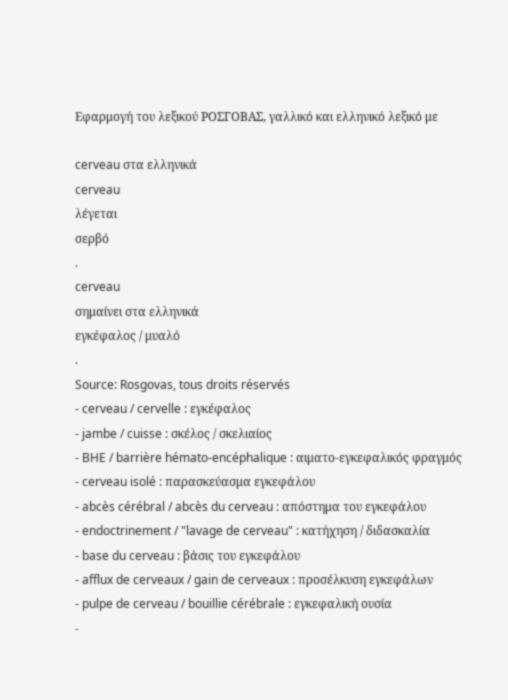Εφαρμογή του λεξικού ΡΟΣΓΟΒΑΣ, γαλλικό και ελληνικό λεξικό με

cerveau στα ελληνικά
cerveau
λέγεται
σερβό
.
cerveau
σημαίνει στα ελληνικά
εγκέφαλος / μυαλό
.
Source: Rosgovas, tous droits réservés
- cerveau / cervelle : εγκέφαλος
- jambe / cuisse : σκέλος / σκελιαίος
- BHE / barrière hémato-encéphalique : αιματο-εγκεφαλικός φραγμός
- cerveau isolé : παρασκεύασμα εγκεφάλου
- abcès cérébral / abcès du cerveau : απόστημα του εγκεφάλου
- endoctrinement / "lavage de cerveau" : κατήχηση / διδασκαλία
- base du cerveau : βάσις του εγκεφάλου
- afflux de cerveaux / gain de cerveaux : προσέλκυση εγκεφάλων
- pulpe de cerveau / bouillie cérébrale : εγκεφαλική ουσία
-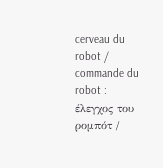cerveau du robot / commande du robot : έλεγχος του ρομπότ /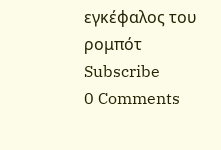εγκέφαλος του ρομπότ
Subscribe
0 Comments